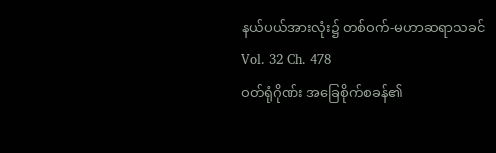နယ်ပယ်အားလုံး၌ တစ်ဝက်-မဟာဆရာသခင်
Vol. 32 Ch. 478
ဝတ်ရုံဂိုဏ်း အခြေစိုက်စခန်၏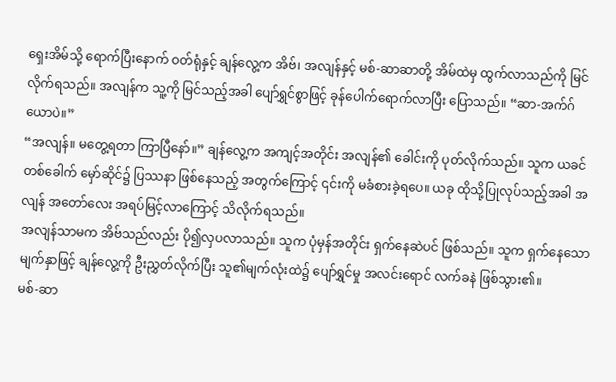ရှေးအိမ်သို့ ရောက်ပြီးနောက် ဝတ်ရုံနှင့် ချန်လွေ့က အိဗ်၊ အလျန်နှင့် မစ်-ဆာဆာတို့ အိမ်ထဲမှ ထွက်လာသည်ကို မြင်လိုက်ရသည်။ အလျန်က သူ့ကို မြင်သည့်အခါ ပျော်ရွှင်စွာဖြင့် ခုန်ပေါက်ရောက်လာပြီး ပြောသည်။ “ဆာ-အက်ဂ်ယောပဲ။”
“အလျန်။ မတွေ့ရတာ ကြာပြီနော်။” ချန်လွေ့က အကျင့်အတိုင်း အလျန်၏ ခေါင်းကို ပုတ်လိုက်သည်။ သူက ယခင်တစ်ခေါက် မှော်ဆိုင်၌ ပြဿနာ ဖြစ်နေသည့် အတွက်ကြောင့် ၎င်းကို မခံစားခဲ့ရပေ။ ယခု ထိုသို့ပြုလုပ်သည့်အခါ အလျန် အတော်လေး အရပ်မြင့်လာကြောင့် သိလိုက်ရသည်။
အလျန်သာမက အိဗ်သည်လည်း ပို၍လှပလာသည်။ သူက ပုံမှန်အတိုင်း ရှက်နေဆဲပင် ဖြစ်သည်။ သူက ရှက်နေသော မျက်နှာဖြင့် ချန်လွေ့ကို ဦးညွှတ်လိုက်ပြီး သူ၏မျက်လုံးထဲ၌ ပျော်ရွှင်မှု အလင်းရောင် လက်ခနဲ ဖြစ်သွား၏။
မစ်-ဆာ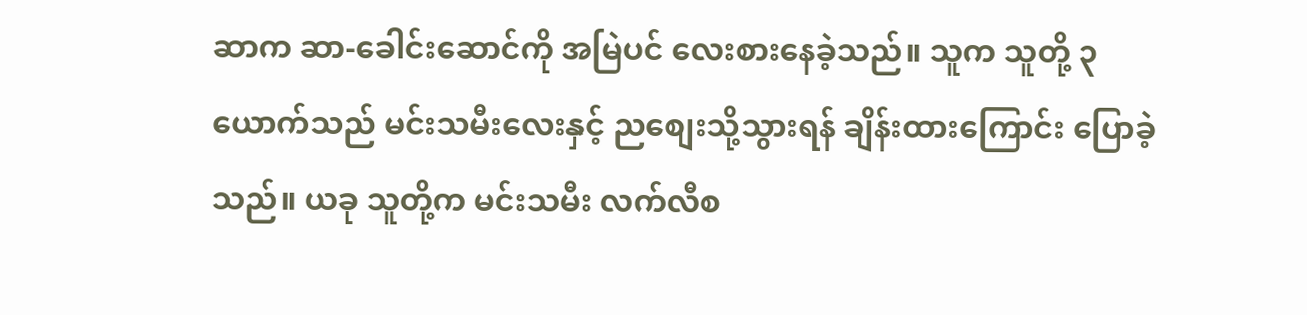ဆာက ဆာ-ခေါင်းဆောင်ကို အမြဲပင် လေးစားနေခဲ့သည်။ သူက သူတို့ ၃ယောက်သည် မင်းသမီးလေးနှင့် ညစျေးသို့သွားရန် ချိန်းထားကြောင်း ပြောခဲ့သည်။ ယခု သူတို့က မင်းသမီး လက်လီစ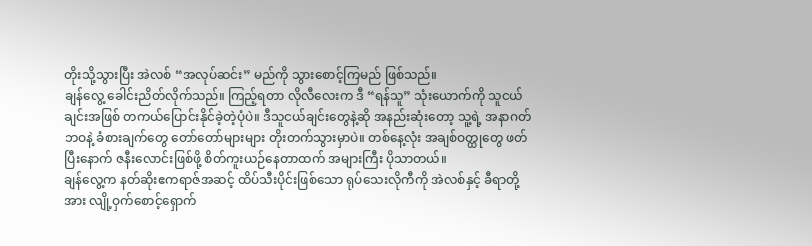တိုးသို့သွားပြီး အဲလစ် “အလုပ်ဆင်း” မည်ကို သွားစောင့်ကြမည် ဖြစ်သည်။
ချန်လွေ့ ခေါင်းညိတ်လိုက်သည်။ ကြည့်ရတာ လိုလီလေးက ဒီ “ရန်သူ” သုံးယောက်ကို သူငယ်ချင်းအဖြစ် တကယ်ပြောင်းနိုင်ခဲ့တဲ့ပုံပဲ။ ဒီသူငယ်ချင်းတွေနဲ့ဆို အနည်းဆုံးတော့ သူ့ရဲ့ အနာဂတ်ဘဝနဲ့ ခံစားချက်တွေ တော်တော်များများ တိုးတက်သွားမှာပဲ။ တစ်နေ့လုံး အချစ်ဝတ္ထုတွေ ဖတ်ပြီးနောက် ဇနီးလောင်းဖြစ်ဖို့ စိတ်ကူးယဉ်နေတာထက် အများကြီး ပိုသာတယ်။
ချန်လွေ့က နတ်ဆိုးဧကရာဇ်အဆင့် ထိပ်သီးပိုင်းဖြစ်သော ရုပ်သေးလိုကီကို အဲလစ်နှင့် ခီရာတို့အား လျို့ဝှက်စောင့်ရှောက်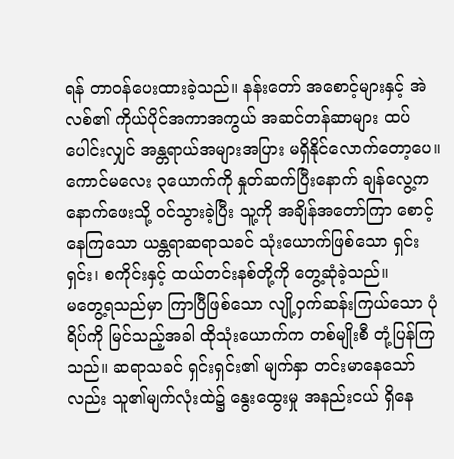ရန် တာဝန်ပေးထားခဲ့သည်။ နန်းတော် အစောင့်များနှင့် အဲလစ်၏ ကိုယ်ပိုင်အကာအကွယ် အဆင်တန်ဆာများ ထပ်ပေါင်းလျှင် အန္တရာယ်အများအပြား မရှိနိုင်လောက်တော့ပေ။
ကောင်မလေး ၃ယောက်ကို နှုတ်ဆက်ပြီးနောက် ချန်လွေ့က နောက်ဖေးသို့ ဝင်သွားခဲ့ပြီး သူ့ကို အချိန်အတော်ကြာ စောင့်နေကြသော ယန္တရာဆရာသခင် သုံးယောက်ဖြစ်သော ရှင်းရှင်း၊ စကိုင်းနှင့် ထယ်တင်းနစ်တို့ကို တွေ့ဆုံခဲ့သည်။
မတွေ့ရသည်မှာ ကြာပြီဖြစ်သော လျို့ဝှက်ဆန်းကြယ်သော ပုံရိပ်ကို မြင်သည့်အခါ ထိုသုံးယောက်က တစ်မျိုးစီ တုံ့ပြန်ကြသည်။ ဆရာသခင် ရှင်းရှင်း၏ မျက်နှာ တင်းမာနေသော်လည်း သူ၏မျက်လုံးထဲ၌ နွေးထွေးမှု အနည်းငယ် ရှိနေ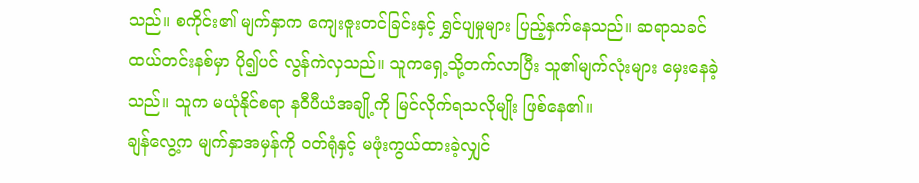သည်။ စကိုင်း၏ မျက်နှာက ကျေးဇူးတင်ခြင်းနှင့် ရွှင်ပျမှုများ ပြည့်နှက်နေသည်။ ဆရာသခင် ထယ်တင်းနစ်မှာ ပို၍ပင် လွန်ကဲလှသည်။ သူကရှေ့သို့တက်လာပြီး သူ၏မျက်လုံးများ မှေးနေခဲ့သည်။ သူက မယုံနိုင်စရာ နဝီပီယံအချို့ကို မြင်လိုက်ရသလိုမျိုး ဖြစ်နေ၏။
ချန်လွေ့က မျက်နှာအမှန်ကို ဝတ်ရုံနှင့် မဖုံးကွယ်ထားခဲ့လျှင်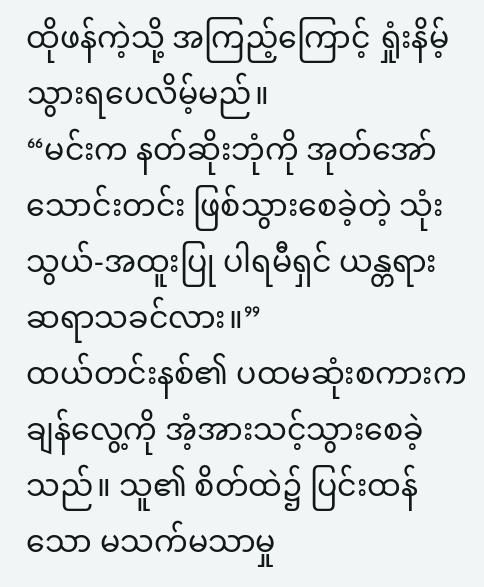ထိုဖန်ကဲ့သို့ အကြည့်ကြောင့် ရှုံးနိမ့်သွားရပေလိမ့်မည်။
“မင်းက နတ်ဆိုးဘုံကို အုတ်အော်သောင်းတင်း ဖြစ်သွားစေခဲ့တဲ့ သုံးသွယ်-အထူးပြု ပါရမီရှင် ယန္တရား ဆရာသခင်လား။”
ထယ်တင်းနစ်၏ ပထမဆုံးစကားက ချန်လွေ့ကို အံ့အားသင့်သွားစေခဲ့သည်။ သူ၏ စိတ်ထဲ၌ ပြင်းထန်သော မသက်မသာမှု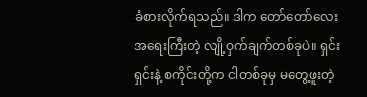ခံစားလိုက်ရသည်။ ဒါက တော်တော်လေး အရေးကြီးတဲ့ လျို့ဝှက်ချက်တစ်ခုပဲ။ ရှင်းရှင်းနဲ့ စကိုင်းတို့က ငါတစ်ခုမှ မတွေ့ဖူးတဲ့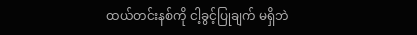ထယ်တင်းနစ်ကို ငါ့ခွင့်ပြုချက် မရှိဘဲ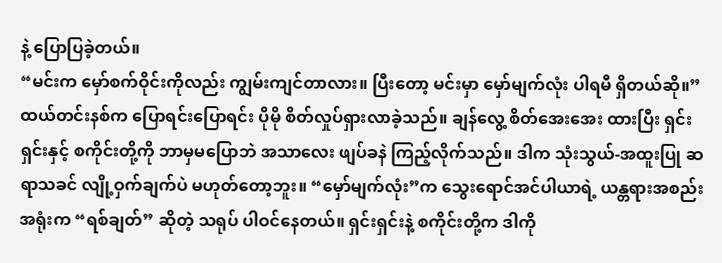နဲ့ ပြောပြခဲ့တယ်။
“မင်းက မှော်စက်ဝိုင်းကိုလည်း ကျွမ်းကျင်တာလား။ ပြီးတော့ မင်းမှာ မှော်မျက်လုံး ပါရမီ ရှိတယ်ဆို။” ထယ်တင်းနစ်က ပြောရင်းပြောရင်း ပိုမို စိတ်လှုပ်ရှားလာခဲ့သည်။ ချန်လွေ့ စိတ်အေးအေး ထားပြီး ရှင်းရှင်းနှင့် စကိုင်းတို့ကို ဘာမှမပြောဘဲ အသာလေး ဖျပ်ခနဲ ကြည့်လိုက်သည်။ ဒါက သုံးသွယ်-အထူးပြု ဆရာသခင် လျို့ဝှက်ချက်ပဲ မဟုတ်တော့ဘူး။ “မှော်မျက်လုံး”က သွေးရောင်အင်ပါယာရဲ့ ယန္တရားအစည်းအရုံးက “ရစ်ချတ်” ဆိုတဲ့ သရုပ် ပါဝင်နေတယ်။ ရှင်းရှင်းနဲ့ စကိုင်းတို့က ဒါကို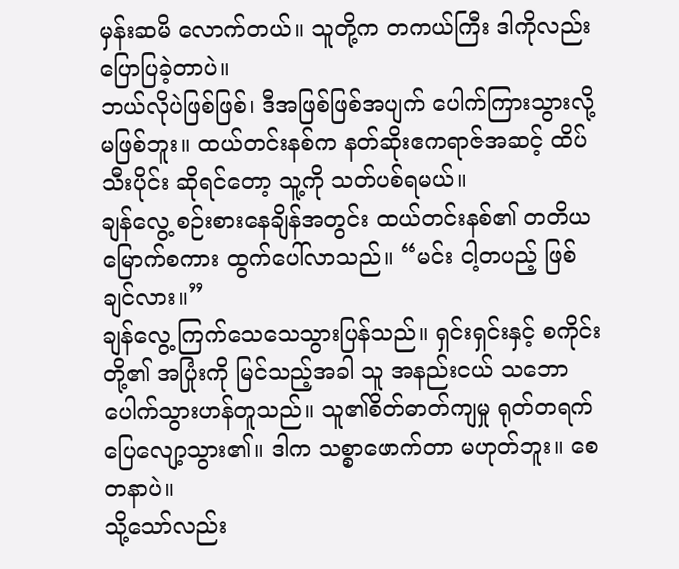မှန်းဆမိ လောက်တယ်။ သူတို့က တကယ်ကြီး ဒါကိုလည်း ပြောပြခဲ့တာပဲ။
ဘယ်လိုပဲဖြစ်ဖြစ်၊ ဒီအဖြစ်ဖြစ်အပျက် ပေါက်ကြားသွားလို့ မဖြစ်ဘူး။ ထယ်တင်းနစ်က နတ်ဆိုးဧကရာဇ်အဆင့် ထိပ်သီးပိုင်း ဆိုရင်တော့ သူ့ကို သတ်ပစ်ရမယ်။
ချန်လွေ့ စဉ်းစားနေချိန်အတွင်း ထယ်တင်းနစ်၏ တတိယမြောက်စကား ထွက်ပေါ်လာသည်။ “မင်း ငါ့တပည့် ဖြစ်ချင်လား။”
ချန်လွေ့ ကြက်သေသေသွားပြန်သည်။ ရှင်းရှင်းနှင့် စကိုင်းတို့၏ အပြုံးကို မြင်သည့်အခါ သူ အနည်းငယ် သဘောပေါက်သွားဟန်တူသည်။ သူ၏စိတ်ဓာတ်ကျမှု ရုတ်တရက် ပြေလျော့သွား၏။ ဒါက သစ္စာဖောက်တာ မဟုတ်ဘူး။ စေတနာပဲ။
သို့သော်လည်း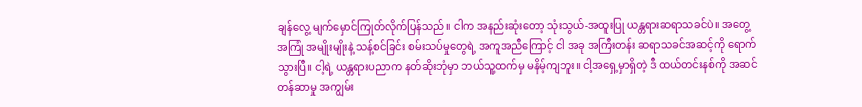ချန်လွေ့ မျက်မှောင်ကြုတ်လိုက်ပြန်သည်။ ငါက အနည်းဆုံးတော့ သုံးသွယ်-အထူးပြု ယန္တရားဆရာသခင်ပဲ။ အတွေ့အကြုံ အမျိုးမျိုးနဲ့ သန့်စင်ခြင်း စမ်းသပ်မှုတွေရဲ့ အကူအညီကြောင့် ငါ အခု အကြီးတန်း ဆရာသခင်အဆင့်ကို ရောက်သွားပြီ။ ငါ့ရဲ့ ယန္တရားပညာက နတ်ဆိုးဘုံမှာ ဘယ်သူ့ထက်မှ မနိမ့်ကျဘူး။ ငါ့အရှေ့မှာရှိတဲ့ ဒီ ထယ်တင်းနစ်ကို အဆင်တန်ဆာမှု အကျွမ်း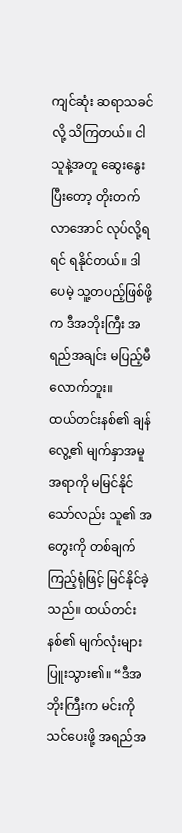ကျင်ဆုံး ဆရာသခင်လို့ သိကြတယ်။ ငါသူနဲ့အတူ ဆွေးနွေးပြီးတော့ တိုးတက်လာအောင် လုပ်လို့ရရင် ရနိုင်တယ်။ ဒါပေမဲ့ သူ့တပည့်ဖြစ်ဖို့က ဒီအဘိုးကြီး အရည်အချင်း မပြည့်မီလောက်ဘူး။
ထယ်တင်းနစ်၏ ချန်လွေ့၏ မျက်နှာအမူအရာကို မမြင်နိုင်သော်လည်း သူ၏ အတွေးကို တစ်ချက်ကြည့်ရုံဖြင့် မြင်နိုင်ခဲ့သည်။ ထယ်တင်းနစ်၏ မျက်လုံးများ ပြူးသွား၏။ “ဒီအဘိုးကြီးက မင်းကို သင်ပေးဖို့ အရည်အ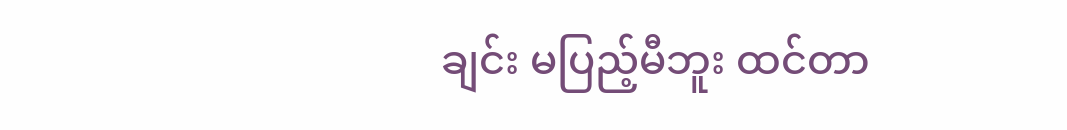ချင်း မပြည့်မီဘူး ထင်တာ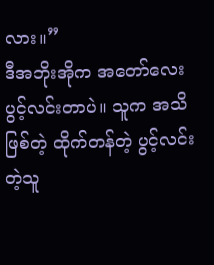လား။”
ဒီအဘိုးအိုက အတော်လေး ပွင့်လင်းတာပဲ။ သူက အသိဖြစ်တဲ့ ထိုက်တန်တဲ့ ပွင့်လင်းတဲ့သူ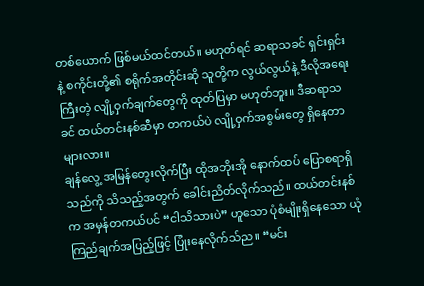တစ်ယောက် ဖြစ်မယ်ထင်တယ်။ မဟုတ်ရင် ဆရာသခင် ရှင်းရှင်းနဲ့ စကိုင်းတို့၏ စရိုက်အတိုင်းဆို သူတို့က လွယ်လွယ်နဲ့ ဒီလိုအရေးကြီးတဲ့ လျို့ဝှက်ချက်တွေကို ထုတ်ပြမှာ မဟုတ်ဘူး။ ဒီဆရာသခင် ထယ်တင်းနစ်ဆီမှာ တကယ်ပဲ လျို့ဝှက်အစွမ်းတွေ ရှိနေတာများလား။
ချန်လွေ့ အမြန်တွေးလိုက်ပြီး ထိုအဘိုးအို နောက်ထပ် ပြောစရာရှိသည်ကို သိသည့်အတွက် ခေါင်းညိတ်လိုက်သည်။ ထယ်တင်းနစ်က အမှန်တကယ်ပင် “ငါသိသားပဲ” ဟူသော ပုံစံမျိုးရှိနေသော ယုံကြည်ချက်အပြည့်ဖြင့် ပြုံးနေလိုက်သ်ည။ “မင်း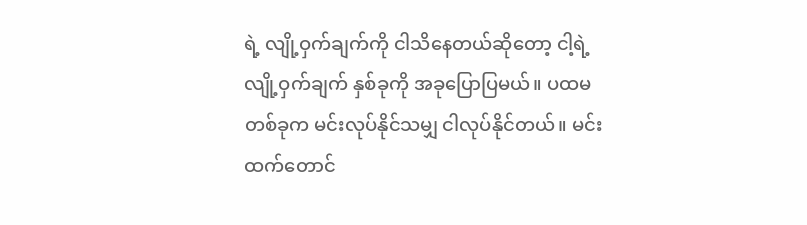ရဲ့ လျို့ဝှက်ချက်ကို ငါသိနေတယ်ဆိုတော့ ငါ့ရဲ့လျို့ဝှက်ချက် နှစ်ခုကို အခုပြောပြမယ်။ ပထမတစ်ခုက မင်းလုပ်နိုင်သမျှ ငါလုပ်နိုင်တယ်။ မင်းထက်တောင်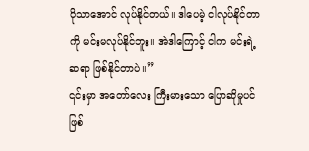ပိုသာအောင် လုပ်နိုင်တယ်။ ဒါပေမဲ့ ငါလုပ်နိုင်တာကို မင်းမလုပ်နိုင်ဘူး။ အဲဒါကြောင့် ငါက မင်းရဲ့ဆရာ ဖြစ်နိုင်တာပဲ။”
၎င်းမှာ အတော်လေး ကြီးမားသော ပြောဆိုမှုပင် ဖြစ်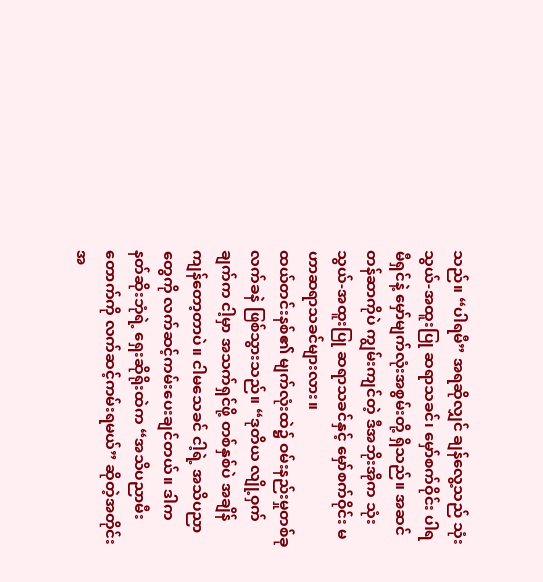သည်။ “ပါရမီ” အရဆိုလျှင် ချန်လွေ့သည် သုံးသွယ်-အထူးပြု ဆရာသခင်၊ မှော်စက်ဝိုင်း ပါရမီရှင်နဲ့ မှော်မျက်လုံးအစွမ်းတို့ ရှိသည်။ အဆင်တန်ဆာကိုပဲ ကျွမ်းကျင်တဲ့ ဒီအဘိုးအိုက သုံးသွယ်-အထူးပြု ဆရာသခင်နှင့် မှော်စက်ဝိုင်း မဟာဆရာသခင်များလား။
ထယ်တင်းနစ်၏ မျက်လုံးထဲ၌ ဝမ်းနည်းမှုတစ်ခု လက်ခနဲ ဖြစ်သွားသည်။ “ဒုတိယ လျို့ဝှက်ချက်က ငါ့မှာ အသက်ရှင်ဖို့ တစ်နှစ်ပဲ အချိန်ကျန်တော့တာပဲ။ ငါမသေခင် ငါ့ရဲ့ အသိပညာတွေကို လက်ဆင့်ကမ်းပေးချင်တယ်။ ဒါက နတ်ဆိုးဘုံရဲ့ ရှေးဆိုရိုးထဲက “အသိပညာမီးတောက်ကို လက်ဆင့်ကမ်းရမယ်” ဆိုတဲ့အတိုင်း အ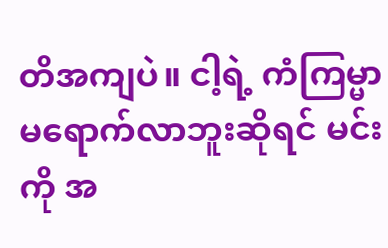တိအကျပဲ။ ငါ့ရဲ့ ကံကြမ္မာမရောက်လာဘူးဆိုရင် မင်းကို အ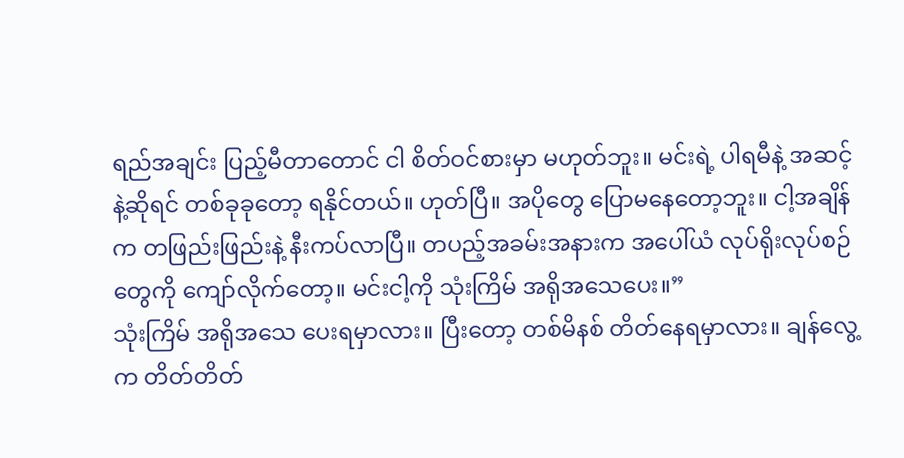ရည်အချင်း ပြည့်မီတာတောင် ငါ စိတ်ဝင်စားမှာ မဟုတ်ဘူး။ မင်းရဲ့ ပါရမီနဲ့ အဆင့်နဲ့ဆိုရင် တစ်ခုခုတော့ ရနိုင်တယ်။ ဟုတ်ပြီ။ အပိုတွေ ပြောမနေတော့ဘူး။ ငါ့အချိန်က တဖြည်းဖြည်းနဲ့ နီးကပ်လာပြီ။ တပည့်အခမ်းအနားက အပေါ်ယံ လုပ်ရိုးလုပ်စဉ်တွေကို ကျော်လိုက်တော့။ မင်းငါ့ကို သုံးကြိမ် အရိုအသေပေး။”
သုံးကြိမ် အရိုအသေ ပေးရမှာလား။ ပြီးတော့ တစ်မိနစ် တိတ်နေရမှာလား။ ချန်လွေ့က တိတ်တိတ်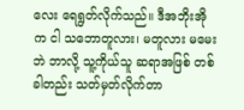လေး ရေရွတ်လိုက်သည်။ ဒီအဘိုးအိုက ငါ သဘောတူလား၊ မတူလား မမေးဘဲ ဘာလို့ သူ့ကိုယ်သူ ဆရာအဖြစ် တစ်ခါတည်း သတ်မှတ်လိုက်တာ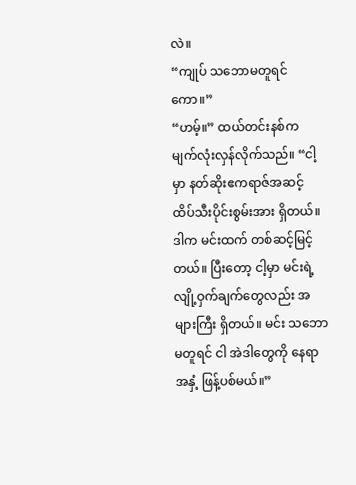လဲ။
“ကျုပ် သဘောမတူရင်ကော။”
“ဟမ့်။” ထယ်တင်းနစ်က မျက်လုံးလှန်လိုက်သည်။ “ငါ့မှာ နတ်ဆိုးဧကရာဇ်အဆင့် ထိပ်သီးပိုင်းစွမ်းအား ရှိတယ်။ ဒါက မင်းထက် တစ်ဆင့်မြင့်တယ်။ ပြီးတော့ ငါ့မှာ မင်းရဲ့ လျို့ဝှက်ချက်တွေလည်း အများကြီး ရှိတယ်။ မင်း သဘောမတူရင် ငါ အဲဒါတွေကို နေရာအနှံ့ ဖြန့်ပစ်မယ်။”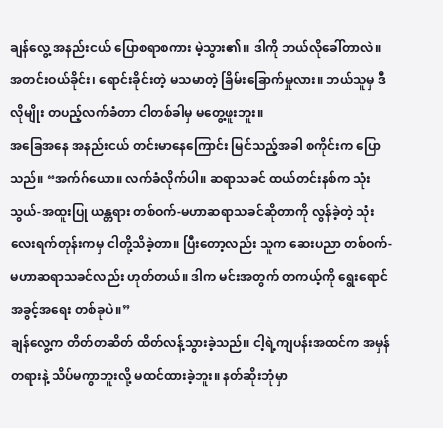ချန်လွေ့ အနည်းငယ် ပြောစရာစကား မဲ့သွား၏။ ဒါကို ဘယ်လိုခေါ်တာလဲ။ အတင်းဝယ်ခိုင်း၊ ရောင်းခိုင်းတဲ့ မသမာတဲ့ ခြိမ်းခြောက်မှုလား။ ဘယ်သူမှ ဒီလိုမျိုး တပည့်လက်ခံတာ ငါတစ်ခါမှ မတွေ့ဖူးဘူး။
အခြေအနေ အနည်းငယ် တင်းမာနေကြောင်း မြင်သည့်အခါ စကိုင်းက ပြောသည်။ “အက်ဂ်ယော။ လက်ခံလိုက်ပါ။ ဆရာသခင် ထယ်တင်းနစ်က သုံးသွယ်-အထူးပြု ယန္တရား တစ်ဝက်-မဟာဆရာသခင်ဆိုတာကို လွန်ခဲ့တဲ့ သုံးလေးရက်တုန်းကမှ ငါတို့သိခဲ့တာ။ ပြီးတော့လည်း သူက ဆေးပညာ တစ်ဝက်-မဟာဆရာသခင်လည်း ဟုတ်တယ်။ ဒါက မင်းအတွက် တကယ့်ကို ရွေးရောင်အခွင့်အရေး တစ်ခုပဲ။”
ချန်လွေ့က တိတ်တဆိတ် ထိတ်လန့်သွားခဲ့သည်။ ငါ့ရဲ့ကျပန်းအထင်က အမှန်တရားနဲ့ သိပ်မကွာဘူးလို့ မထင်ထားခဲ့ဘူး။ နတ်ဆိုးဘုံမှာ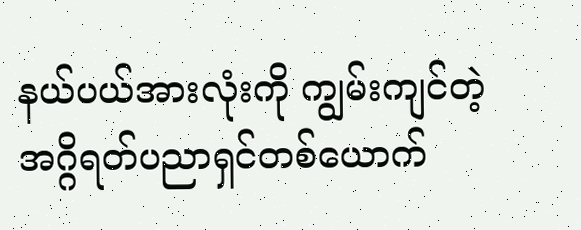နယ်ပယ်အားလုံးကို ကျွမ်းကျင်တဲ့ အဂ္ဂိရတ်ပညာရှင်တစ်ယောက်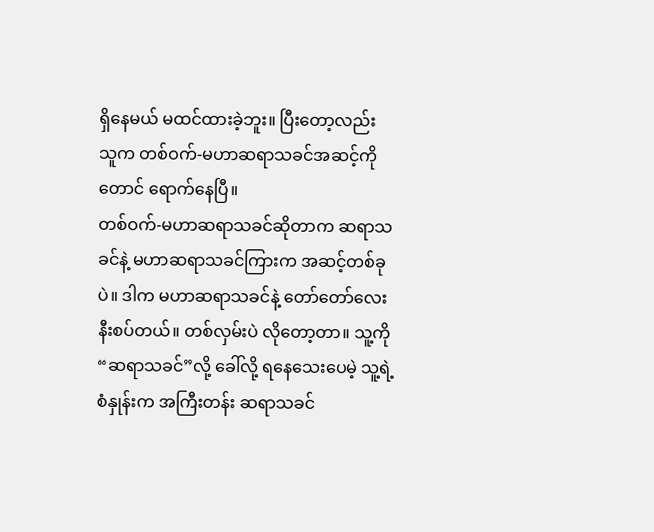ရှိနေမယ် မထင်ထားခဲ့ဘူး။ ပြီးတော့လည်း သူက တစ်ဝက်-မဟာဆရာသခင်အဆင့်ကိုတောင် ရောက်နေပြီ။
တစ်ဝက်-မဟာဆရာသခင်ဆိုတာက ဆရာသခင်နဲ့ မဟာဆရာသခင်ကြားက အဆင့်တစ်ခုပဲ။ ဒါက မဟာဆရာသခင်နဲ့ တော်တော်လေး နီးစပ်တယ်။ တစ်လှမ်းပဲ လိုတော့တာ။ သူ့ကို “ဆရာသခင်”လို့ ခေါ်လို့ ရနေသေးပေမဲ့ သူ့ရဲ့စံနှုန်းက အကြီးတန်း ဆရာသခင်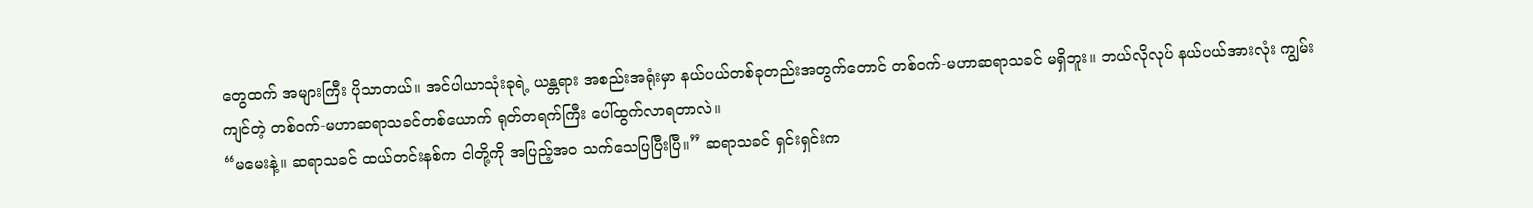တွေထက် အများကြီး ပိုသာတယ်။ အင်ပါယာသုံးခုရဲ့ ယန္တရား အစည်းအရုံးမှာ နယ်ပယ်တစ်ခုတည်းအတွက်တောင် တစ်ဝက်-မဟာဆရာသခင် မရှိဘူး။ ဘယ်လိုလုပ် နယ်ပယ်အားလုံး ကျွမ်းကျင်တဲ့ တစ်ဝက်-မဟာဆရာသခင်တစ်ယောက် ရုတ်တရက်ကြီး ပေါ်ထွက်လာရတာလဲ။
“မမေးနဲ့။ ဆရာသခင် ထယ်တင်းနစ်က ငါတို့ကို အပြည့်အဝ သက်သေပြပြီးပြီ။” ဆရာသခင် ရှင်းရှင်းက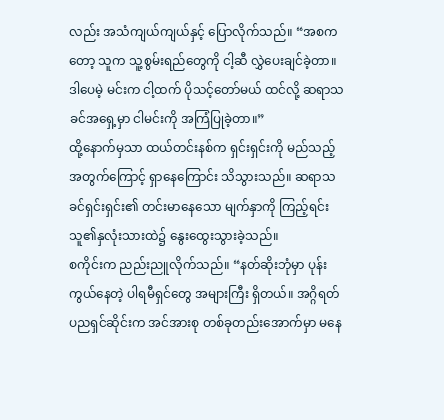လည်း အသံကျယ်ကျယ်နှင့် ပြောလိုက်သည်။ “အစကတော့ သူက သူ့စွမ်းရည်တွေကို ငါ့ဆီ လွှဲပေးချင်ခဲ့တာ။ ဒါပေမဲ့ မင်းက ငါ့ထက် ပိုသင့်တော်မယ် ထင်လို့ ဆရာသခင်အရှေ့မှာ ငါမင်းကို အကြံပြုခဲ့တာ။”
ထို့နောက်မှသာ ထယ်တင်းနစ်က ရှင်းရှင်းကို မည်သည့်အတွက်ကြောင့် ရှာနေကြောင်း သိသွားသည်။ ဆရာသခင်ရှင်းရှင်း၏ တင်းမာနေသော မျက်နှာကို ကြည့်ရင်း သူ၏နှလုံးသားထဲ၌ နွေးထွေးသွားခဲ့သည်။
စကိုင်းက ညည်းညူလိုက်သည်။ “နတ်ဆိုးဘုံမှာ ပုန်းကွယ်နေတဲ့ ပါရမီရှင်တွေ အများကြီး ရှိတယ်။ အဂ္ဂိရတ်ပညရှင်ဆိုင်းက အင်အားစု တစ်ခုတည်းအောက်မှာ မနေ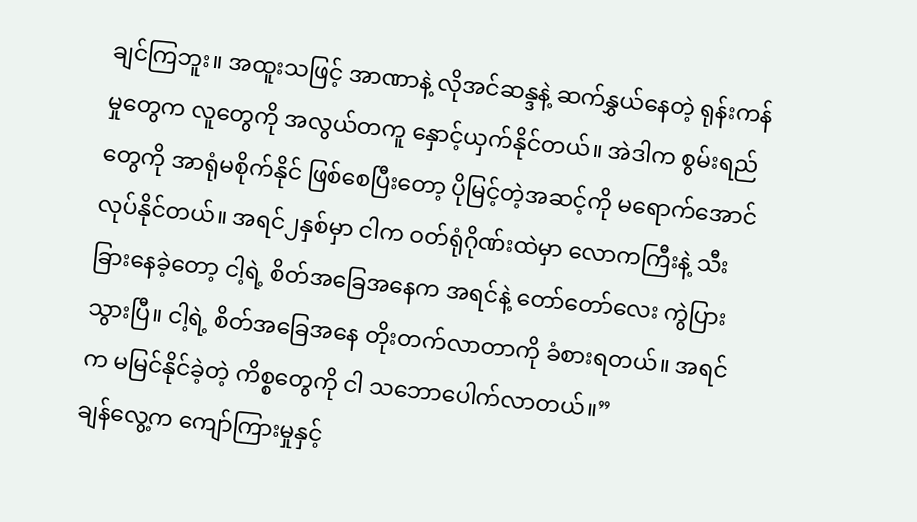ချင်ကြဘူး။ အထူးသဖြင့် အာဏာနဲ့ လိုအင်ဆန္ဒနဲ့ ဆက်နွှယ်နေတဲ့ ရုန်းကန်မှုတွေက လူတွေကို အလွယ်တကူ နှောင့်ယှက်နိုင်တယ်။ အဲဒါက စွမ်းရည်တွေကို အာရုံမစိုက်နိုင် ဖြစ်စေပြီးတော့ ပိုမြင့်တဲ့အဆင့်ကို မရောက်အောင် လုပ်နိုင်တယ်။ အရင်၂နှစ်မှာ ငါက ဝတ်ရုံဂိုဏ်းထဲမှာ လောကကြီးနဲ့ သီးခြားနေခဲ့တော့ ငါ့ရဲ့ စိတ်အခြေအနေက အရင်နဲ့ တော်တော်လေး ကွဲပြားသွားပြီ။ ငါ့ရဲ့ စိတ်အခြေအနေ တိုးတက်လာတာကို ခံစားရတယ်။ အရင်က မမြင်နိုင်ခဲ့တဲ့ ကိစ္စတွေကို ငါ သဘောပေါက်လာတယ်။”
ချန်လွေ့က ကျော်ကြားမှုနှင့်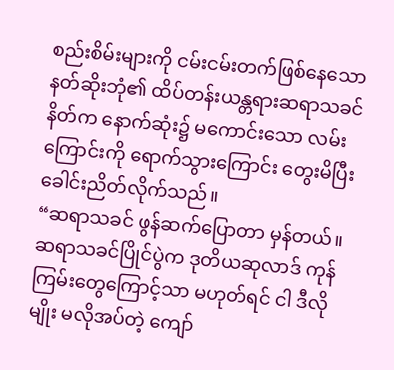စည်းစိမ်းများကို ငမ်းငမ်းတက်ဖြစ်နေသော နတ်ဆိုးဘုံ၏ ထိပ်တန်းယန္တရားဆရာသခင် နိတ်က နောက်ဆုံး၌ မကောင်းသော လမ်းကြောင်းကို ရောက်သွားကြောင်း တွေးမိပြီး ခေါင်းညိတ်လိုက်သည်။
“ဆရာသခင် ဖွန်ဆက်ပြောတာ မှန်တယ်။ ဆရာသခင်ပြိုင်ပွဲက ဒုတိယဆုလာဒ် ကုန်ကြမ်းတွေကြောင့်သာ မဟုတ်ရင် ငါ ဒီလိုမျိုး မလိုအပ်တဲ့ ကျော်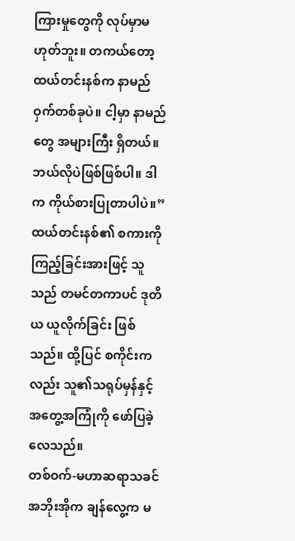ကြားမှုတွေကို လုပ်မှာမဟုတ်ဘူး။ တကယ်တော့ ထယ်တင်းနစ်က နာမည်ဝှက်တစ်ခုပဲ။ ငါ့မှာ နာမည်တွေ အများကြီး ရှိတယ်။ ဘယ်လိုပဲဖြစ်ဖြစ်ပါ။ ဒါက ကိုယ်စားပြုတာပါပဲ။”
ထယ်တင်းနစ်၏ စကားကို ကြည့်ခြင်းအားဖြင့် သူသည် တမင်တကာပင် ဒုတိယ ယူလိုက်ခြင်း ဖြစ်သည်။ ထို့ပြင် စကိုင်းကလည်း သူ၏သရုပ်မှန်နှင့် အတွေ့အကြုံကို ဖော်ပြခဲ့လေသည်။
တစ်ဝက်-မဟာဆရာသခင် အဘိုးအိုက ချန်လွေ့က မ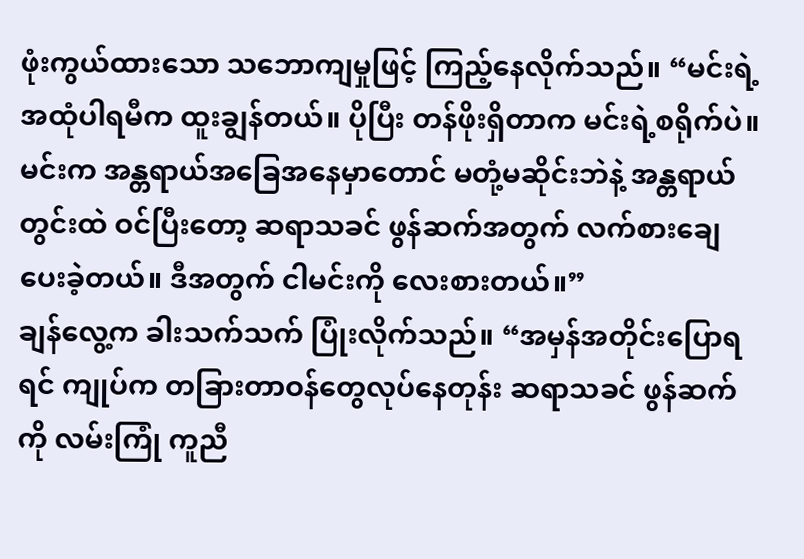ဖုံးကွယ်ထားသော သဘောကျမှုဖြင့် ကြည့်နေလိုက်သည်။ “မင်းရဲ့ အထုံပါရမီက ထူးချွန်တယ်။ ပိုပြီး တန်ဖိုးရှိတာက မင်းရဲ့စရိုက်ပဲ။ မင်းက အန္တရာယ်အခြေအနေမှာတောင် မတုံ့မဆိုင်းဘဲနဲ့ အန္တရာယ်တွင်းထဲ ဝင်ပြီးတော့ ဆရာသခင် ဖွန်ဆက်အတွက် လက်စားချေပေးခဲ့တယ်။ ဒီအတွက် ငါမင်းကို လေးစားတယ်။”
ချန်လွေ့က ခါးသက်သက် ပြုံးလိုက်သည်။ “အမှန်အတိုင်းပြောရရင် ကျုပ်က တခြားတာဝန်တွေလုပ်နေတုန်း ဆရာသခင် ဖွန်ဆက်ကို လမ်းကြုံ ကူညီ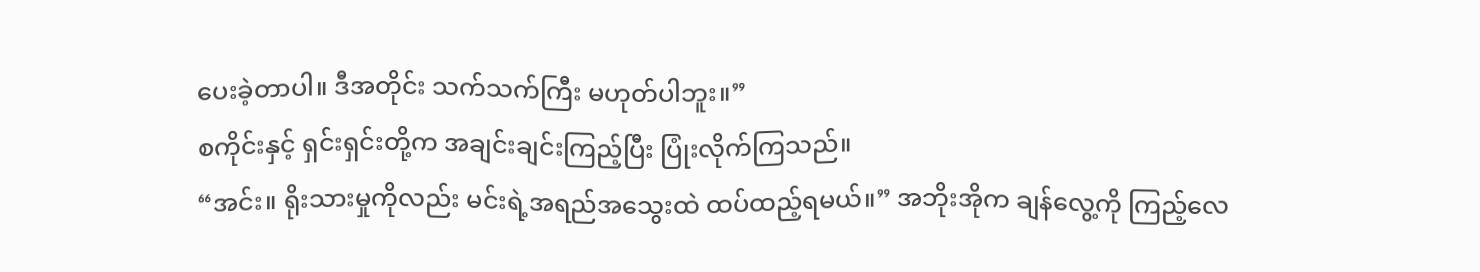ပေးခဲ့တာပါ။ ဒီအတိုင်း သက်သက်ကြီး မဟုတ်ပါဘူး။”
စကိုင်းနှင့် ရှင်းရှင်းတို့က အချင်းချင်းကြည့်ပြီး ပြုံးလိုက်ကြသည်။
“အင်း။ ရိုးသားမှုကိုလည်း မင်းရဲ့အရည်အသွေးထဲ ထပ်ထည့်ရမယ်။” အဘိုးအိုက ချန်လွေ့ကို ကြည့်လေ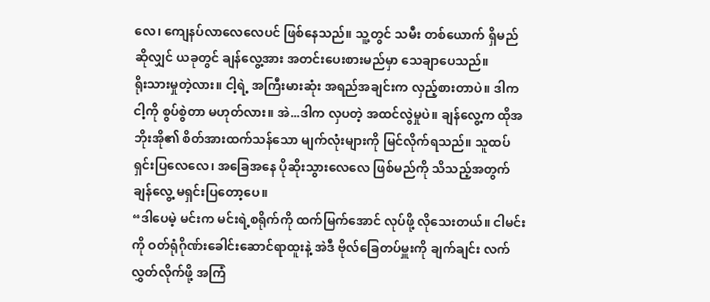လေ၊ ကျေနပ်လာလေလေပင် ဖြစ်နေသည်။ သူ့တွင် သမီး တစ်ယောက် ရှိမည်ဆိုလျှင် ယခုတွင် ချန်လွေ့အား အတင်းပေးစားမည်မှာ သေချာပေသည်။
ရိုးသားမှုတဲ့လား။ ငါ့ရဲ့ အကြီးမားဆုံး အရည်အချင်းက လှည့်စားတာပဲ။ ဒါက ငါ့ကို စွပ်စွဲတာ မဟုတ်လား။ အဲ...ဒါက လှပတဲ့ အထင်လွဲမှုပဲ။ ချန်လွေ့က ထိုအဘိုးအို၏ စိတ်အားထက်သန်သော မျက်လုံးများကို မြင်လိုက်ရသည်။ သူထပ်ရှင်းပြလေလေ၊ အခြေအနေ ပိုဆိုးသွားလေလေ ဖြစ်မည်ကို သိသည့်အတွက် ချန်လွေ့ မရှင်းပြတော့ပေ။
“ဒါပေမဲ့ မင်းက မင်းရဲ့စရိုက်ကို ထက်မြက်အောင် လုပ်ဖို့ လိုသေးတယ်။ ငါမင်းကို ဝတ်ရုံဂိုဏ်းခေါင်းဆောင်ရာထူးနဲ့ အဲဒီ ဗိုလ်ခြေတပ်မှူးကို ချက်ချင်း လက်လွှတ်လိုက်ဖို့ အကြံ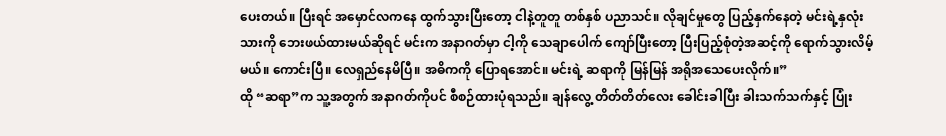ပေးတယ်။ ပြီးရင် အမှောင်လကနေ ထွက်သွားပြီးတော့ ငါနဲ့တူတူ တစ်နှစ် ပညာသင်။ လိုချင်မှုတွေ ပြည့်နှက်နေတဲ့ မင်းရဲ့နှလုံးသားကို ဘေးဖယ်ထားမယ်ဆိုရင် မင်းက အနာဂတ်မှာ ငါ့ကို သေချာပေါက် ကျော်ပြီးတော့ ပြီးပြည့်စုံတဲ့အဆင့်ကို ရောက်သွားလိမ့်မယ်။ ကောင်းပြီ။ လေရှည်နေမိပြီ။ အဓိကကို ပြောရအောင်။ မင်းရဲ့ ဆရာကို မြန်မြန် အရိုအသေပေးလိုက်။”
ထို “ဆရာ”က သူ့အတွက် အနာဂတ်ကိုပင် စီစဉ်ထားပုံရသည်။ ချန်လွေ့ တိတ်တိတ်လေး ခေါင်းခါပြီး ခါးသက်သက်နှင့် ပြုံး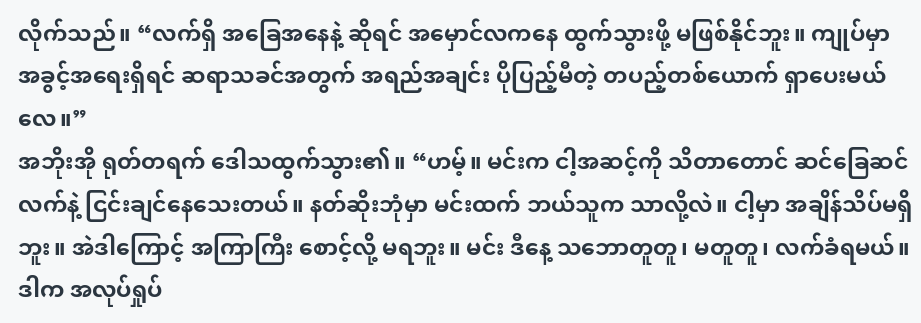လိုက်သည်။ “လက်ရှိ အခြေအနေနဲ့ ဆိုရင် အမှောင်လကနေ ထွက်သွားဖို့ မဖြစ်နိုင်ဘူး။ ကျုပ်မှာ အခွင့်အရေးရှိရင် ဆရာသခင်အတွက် အရည်အချင်း ပိုပြည့်မီတဲ့ တပည့်တစ်ယောက် ရှာပေးမယ်လေ။”
အဘိုးအို ရုတ်တရက် ဒေါသထွက်သွား၏။ “ဟမ့်။ မင်းက ငါ့အဆင့်ကို သိတာတောင် ဆင်ခြေဆင်လက်နဲ့ ငြင်းချင်နေသေးတယ်။ နတ်ဆိုးဘုံမှာ မင်းထက် ဘယ်သူက သာလို့လဲ။ ငါ့မှာ အချိန်သိပ်မရှိဘူး။ အဲဒါကြောင့် အကြာကြီး စောင့်လို့ မရဘူး။ မင်း ဒီနေ့ သဘောတူတူ၊ မတူတူ၊ လက်ခံရမယ်။ ဒါက အလုပ်ရှုပ်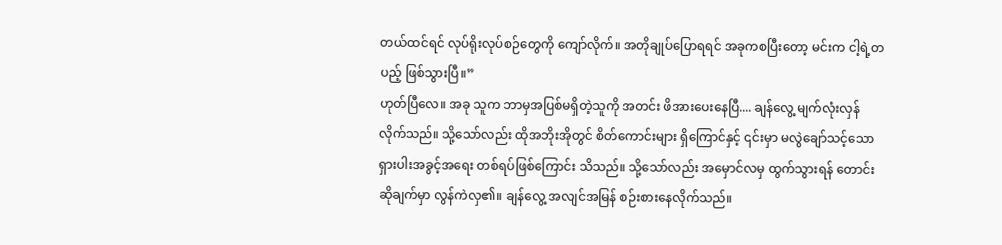တယ်ထင်ရင် လုပ်ရိုးလုပ်စဉ်တွေကို ကျော်လိုက်။ အတိုချုပ်ပြောရရင် အခုကစပြီးတော့ မင်းက ငါ့ရဲ့တပည့် ဖြစ်သွားပြီ။”
ဟုတ်ပြီလေ။ အခု သူက ဘာမှအပြစ်မရှိတဲ့သူကို အတင်း ဖိအားပေးနေပြီ.... ချန်လွေ့ မျက်လုံးလှန်လိုက်သည်။ သို့သော်လည်း ထိုအဘိုးအိုတွင် စိတ်ကောင်းများ ရှိကြောင်နှင့် ၎င်းမှာ မလွဲချော်သင့်သော ရှားပါးအခွင့်အရေး တစ်ရပ်ဖြစ်ကြောင်း သိသည်။ သို့သော်လည်း အမှောင်လမှ ထွက်သွားရန် တောင်းဆိုချက်မှာ လွန်ကဲလှ၏။ ချန်လွေ့ အလျင်အမြန် စဉ်းစားနေလိုက်သည်။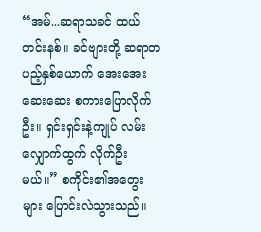“အမ်...ဆရာသခင် ထယ်တင်းနစ်။ ခင်ဗျားတို့ ဆရာတပည့်နှစ်ယောက် အေးအေးဆေးဆေး စကားပြောလိုက်ဦး။ ရှင်းရှင်းနဲ့ကျုပ် လမ်းလျှောက်ထွက် လိုက်ဦးမယ်။” စကိုင်း၏အတွေးများ ပြောင်းလဲသွားသည်။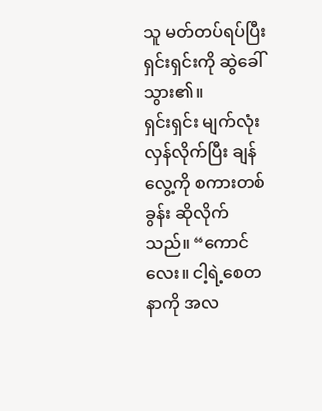သူ မတ်တပ်ရပ်ပြီး ရှင်းရှင်းကို ဆွဲခေါ်သွား၏။
ရှင်းရှင်း မျက်လုံးလှန်လိုက်ပြီး ချန်လွေ့ကို စကားတစ်ခွန်း ဆိုလိုက်သည်။ “ကောင်လေး။ ငါ့ရဲ့စေတနာကို အလ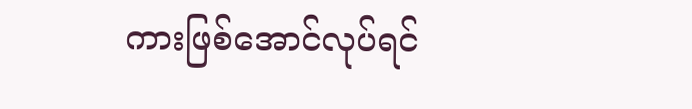ကားဖြစ်အောင်လုပ်ရင်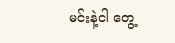မင်းနဲ့ငါ တွေ့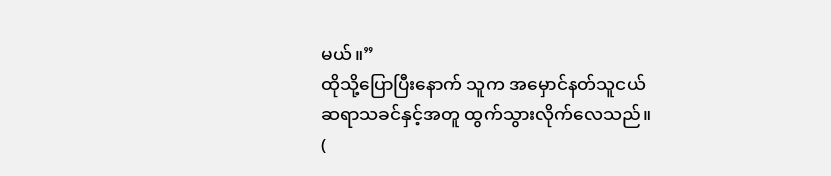မယ်။”
ထိုသို့ပြောပြီးနောက် သူက အမှောင်နတ်သူငယ် ဆရာသခင်နှင့်အတူ ထွက်သွားလိုက်လေသည်။ (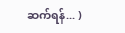ဆက်ရန်... )